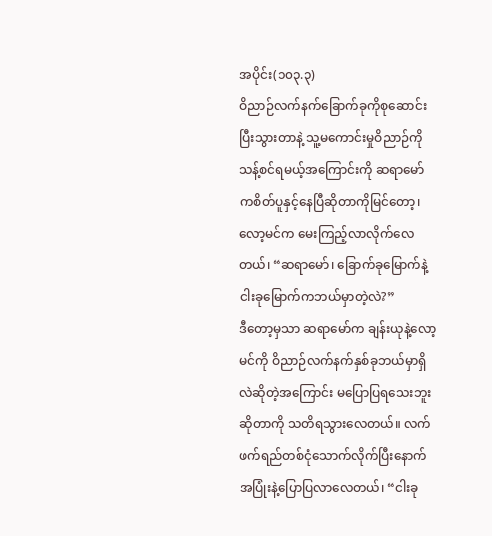အပိုင်း(၁၀၃.၃)
ဝိညာဉ်လက်နက်ခြောက်ခုကိုစုဆောင်းပြီးသွားတာနဲ့ သူ့မကောင်းမှုဝိညာဉ်ကို သန့်စင်ရမယ့်အကြောင်းကို ဆရာမော်ကစိတ်ပူနှင့်နေပြီဆိုတာကိုမြင်တော့၊ လော့မင်က မေးကြည့်လာလိုက်လေတယ်၊ “ဆရာမော်၊ ခြောက်ခုမြောက်နဲ့ ငါးခုမြောက်ကဘယ်မှာတဲ့လဲ?”
ဒီတော့မှသာ ဆရာမော်က ချန်းယုနဲ့လော့မင်ကို ဝိညာဉ်လက်နက်နှစ်ခုဘယ်မှာရှိလဲဆိုတဲ့အကြောင်း မပြောပြရသေးဘူးဆိုတာကို သတိရသွားလေတယ်။ လက်ဖက်ရည်တစ်ငုံသောက်လိုက်ပြီးနောက် အပြုံးနဲ့ပြောပြလာလေတယ်၊ “ငါးခု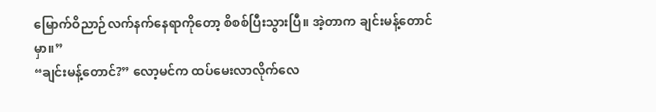မြောက်ဝိညာဉ်လက်နက်နေရာကိုတော့ စိစစ်ပြီးသွားပြီ။ အဲ့တာက ချင်းမန့်တောင်မှာ။”
“ချင်းမန့်တောင်?” လော့မင်က ထပ်မေးလာလိုက်လေ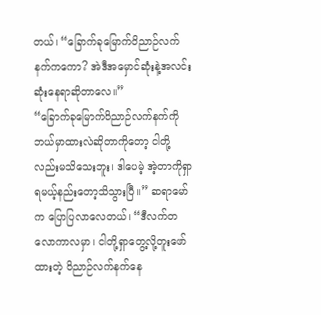တယ်၊ “ခြောက်ခုမြောက်ဝိညာဉ်လက်နက်ကကော? အဲဒီအမှောင်ဆုံးနဲ့အလင်းဆုံးနေရာဆိုတာလေ။”
“ခြောက်ခုမြောက်ဝိညာဉ်လက်နက်ကို ဘယ်မှာထားလဲဆိုတာကိုတော့ ငါတို့လည်းမသိသေးဘူး၊ ဒါပေမဲ့ အဲ့တာကိုရှာရမယ့်နည်းတော့သိသွားပြီ။” ဆရာမော်က ပြောပြလာလေတယ်၊ “ဒီလက်တလောကာလမှာ၊ ငါတို့ရှာတွေ့လို့တူးဖော်ထားတဲ့ ဝိညာဉ်လက်နက်နေ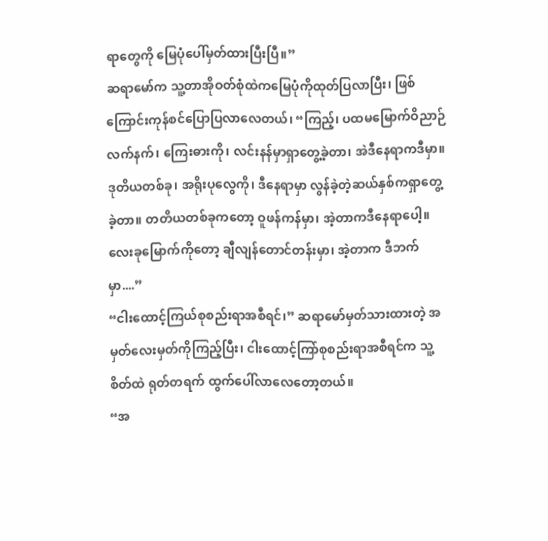ရာတွေကို မြေပုံပေါ်မှတ်ထားပြီးပြီ။”
ဆရာမော်က သူ့တာအိုဝတ်စုံထဲကမြေပုံကိုထုတ်ပြလာပြီး၊ ဖြစ်ကြောင်းကုန်စင်ပြောပြလာလေတယ်၊ “ကြည့်၊ ပထမမြောက်ဝိညာဉ်လက်နက်၊ ကြေးဓားကို၊ လင်းနန်မှာရှာတွေ့ခဲ့တာ၊ အဲဒီနေရာကဒီမှာ။ ဒုတိယတစ်ခု၊ အရိုးပုလွေကို၊ ဒီနေရာမှာ လွန်ခဲ့တဲ့ဆယ်နှစ်ကရှာတွေ့ခဲ့တာ။ တတိယတစ်ခုကတော့ ဝူဖန်ကန်မှာ၊ အဲ့တာကဒီနေရာပေါ့။ လေးခုမြောက်ကိုတော့ ချီလျန်တောင်တန်းမှာ၊ အဲ့တာက ဒီဘက်မှာ....”
“ငါးထောင့်ကြယ်စုစည်းရာအစီရင်၊” ဆရာမော်မှတ်သားထားတဲ့ အမှတ်လေးမှတ်ကိုကြည့်ပြီး၊ ငါးထောင့်ကြာ်စုစည်းရာအစီရင်က သူ့စိတ်ထဲ ရုတ်တရက် ထွက်ပေါ်လာလေတော့တယ်။
“အ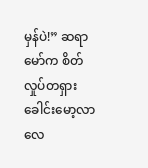မှန်ပဲ!” ဆရာမော်က စိတ်လှုပ်တရှားခေါင်းမော့လာလေ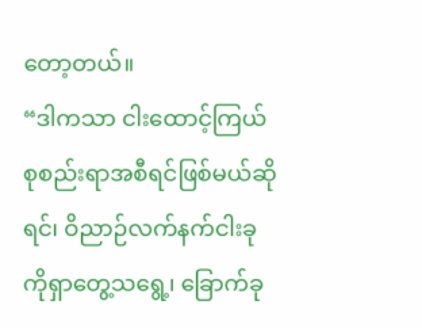တော့တယ်။
“ဒါကသာ ငါးထောင့်ကြယ်စုစည်းရာအစီရင်ဖြစ်မယ်ဆိုရင်၊ ဝိညာဉ်လက်နက်ငါးခုကိုရှာတွေ့သရွေ့၊ ခြောက်ခု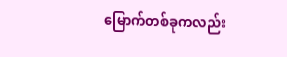မြောက်တစ်ခုကလည်း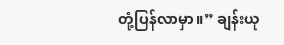တုံ့ပြန်လာမှာ။” ချန်းယု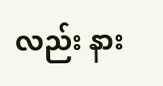လည်း နား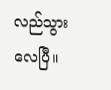လည်သွားလေပြီ။